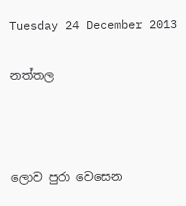Tuesday 24 December 2013

නත්තල



ලොව පුරා වෙසෙන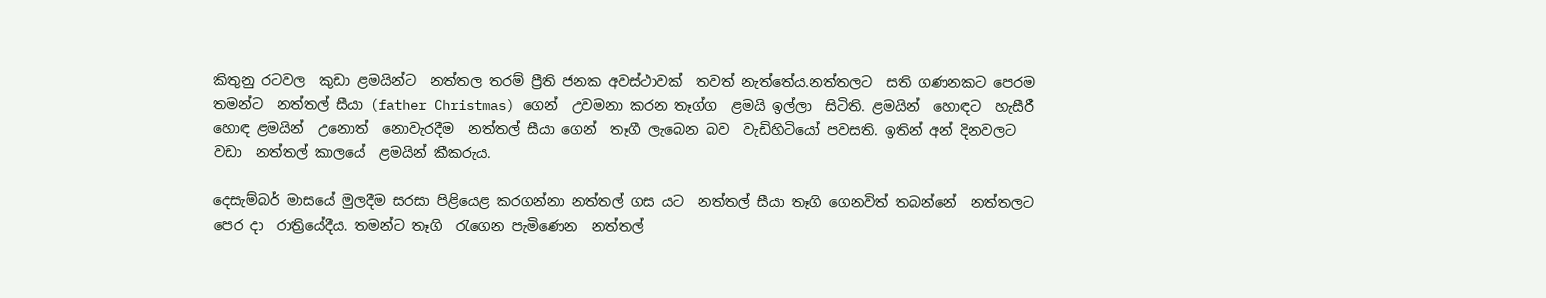කිතුනු රටවල  කුඩා ළමයින්ට  නත්තල තරම් ප්‍රීති ජනක අවස්ථාවක්  තවත් නැත්තේය.නත්තලට  සති ගණනකට පෙරම තමන්ට  නත්තල් සීයා (father Christmas) ගෙන්  උවමනා කරන තෑග්ග  ළමයි ඉල්ලා  සිටිති. ළමයින්  හොඳට  හැසීරී හොඳ ළමයින්  උනොත්  නොවැරදීම  නත්තල් සීයා ගෙන්  තෑගී ලැබෙන බව  වැඩිහිටියෝ පවසති. ඉතින් අන් දිනවලට වඩා  නත්තල් කාලයේ  ළමයින් කීකරුය.

දෙසැම්බර් මාසයේ මුලදීම සරසා පිළියෙළ කරගන්නා නත්තල් ගස යට  නත්තල් සීයා තෑගි ගෙනවිත් තබන්නේ  නත්තලට පෙර දා  රාත්‍රියේදීය. තමන්ට තෑගි  රැගෙන පැමිණෙන  නත්තල්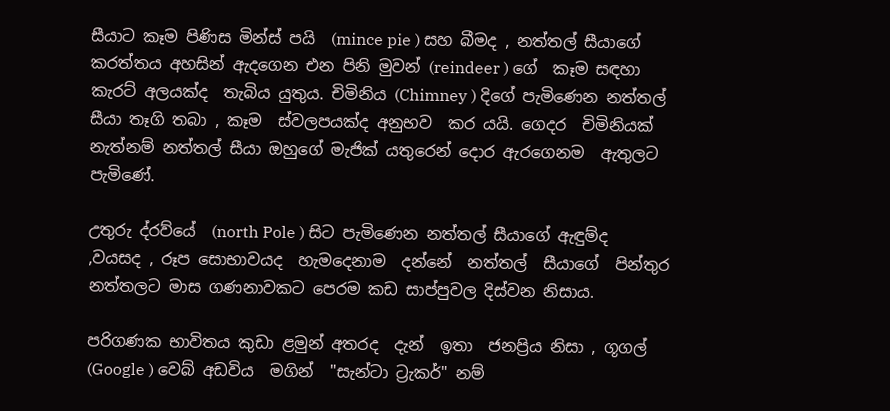සීයාට කෑම පිණිස මින්ස් පයි  (mince pie ) සහ බීමද , නත්තල් සීයාගේ  කරත්තය අහසින් ඇදගෙන එන පිනි මුවන් (reindeer ) ගේ  කෑම සඳහා  කැරට් අලයක්ද  තැබිය යුතුය. චිමිනිය (Chimney ) දිගේ පැමිණෙන නත්තල් සීයා තෑගි තබා , කෑම  ස්වලපයක්ද අනුභව  කර යයි. ගෙදර  චිමිනියක්  නැත්නම් නත්තල් සීයා ඔහුගේ මැජික් යතුරෙන් දොර ඇරගෙනම  ඇතුලට  පැමිණේ.

උතුරු ද්රව්යේ  (north Pole ) සිට පැමිණෙන නත්තල් සීයාගේ ඇඳුම්ද ,වයසද , රූප සොභාවයද  හැමදෙනාම  දන්නේ  නත්තල්  සීයාගේ  පින්තුර නත්තලට මාස ගණනාවකට පෙරම කඩ සාප්පුවල දිස්වන නිසාය.

පරිගණක භාවිතය කුඩා ළමුන් අතරද  දැන්  ඉතා  ජනප්‍රිය නිසා , ගූගල්  (Google ) වෙබ් අඩවිය  මගින්  "සැන්ටා ට්‍රැකර්" නම්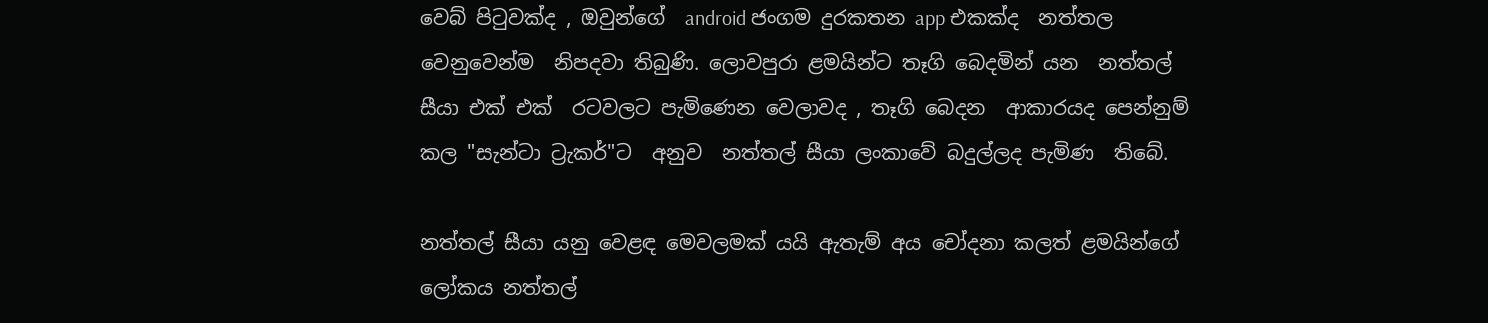වෙබ් පිටුවක්ද , ඔවුන්ගේ  android ජංගම දුරකතන app එකක්ද  නත්තල වෙනුවෙන්ම  නිපදවා තිබුණි. ලොවපුරා ළමයින්ට තෑගි බෙදමින් යන  නත්තල් සීයා එක් එක්  රටවලට පැමිණෙන වෙලාවද , තෑගි බෙදන  ආකාරයද පෙන්නුම් කල "සැන්ටා ට්‍රැකර්"ට  අනුව  නත්තල් සීයා ලංකාවේ බදුල්ලද පැමිණ  තිබේ.

නත්තල් සීයා යනු වෙළඳ මෙවලමක් යයි ඇතැම් අය චෝදනා කලත් ළමයින්ගේ ලෝකය නත්තල්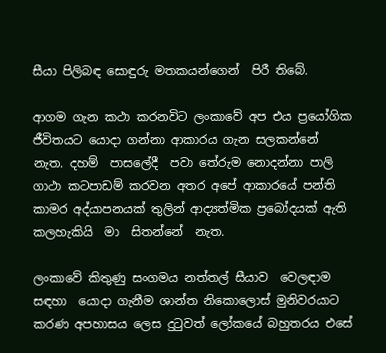සීයා පිලිබඳ සොඳුරු මතකයන්ගෙන්  පිරී තිබේ.

ආගම ගැන කථා කරනවිට ලංකාවේ අප එය ප්‍රයෝගික ජීවිතයට යොදා ගන්නා ආකාරය ගැන සලකන්නේ   නැත. දහම්  පාසලේදී  පවා තේරුම නොදන්නා පාලි ගාථා කටපාඩම් කරවන අතර අපේ ආකාරයේ පන්ති කාමර අද්යාපනයක් තුලින් ආද්‍යත්මික ප්‍රබෝදයක් ඇති කලහැකියි  මා  සිතන්නේ  නැත.

ලංකාවේ කිතුණු සංගමය නත්තල් සීයාව  වෙලඳාම සඳහා  යොදා ගැනීම ශාන්ත නිකොලොස් මුනිවරයාට කරණ අපහාසය ලෙස දුටුවත් ලෝකයේ බහුතරය එසේ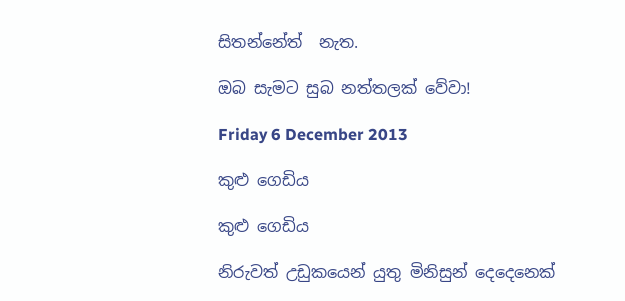සිතන්නේත්  නැත.

ඔබ සැමට සුබ නත්තලක් වේවා!

Friday 6 December 2013

කුළු ගෙඩිය

කුළු ගෙඩිය

නිරුවත් උඩුකයෙන් යුතු මිනිසුන් දෙදෙනෙක්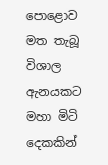පොළොව මත තැබූ විශාල ඇනයකට මහා මිටි දෙකකින්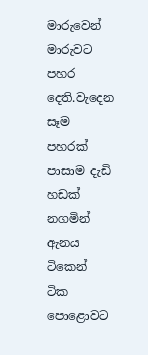මාරුවෙන් මාරුවට පහර දෙති.වැදෙන සෑම පහරක් පාසාම දැඩි හඩක් නගමින් ඇනය ටිකෙන් ටික පොළොවට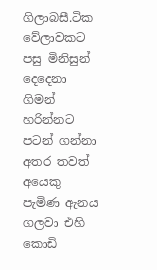ගිලාබසී.ටික වේලාවකට පසු මිනිසුන් දෙදෙනා ගිමන් හරින්නට පටන් ගන්නා අතර තවත් අයෙකු පැමිණ ඇනය ගලවා එහි කොඩි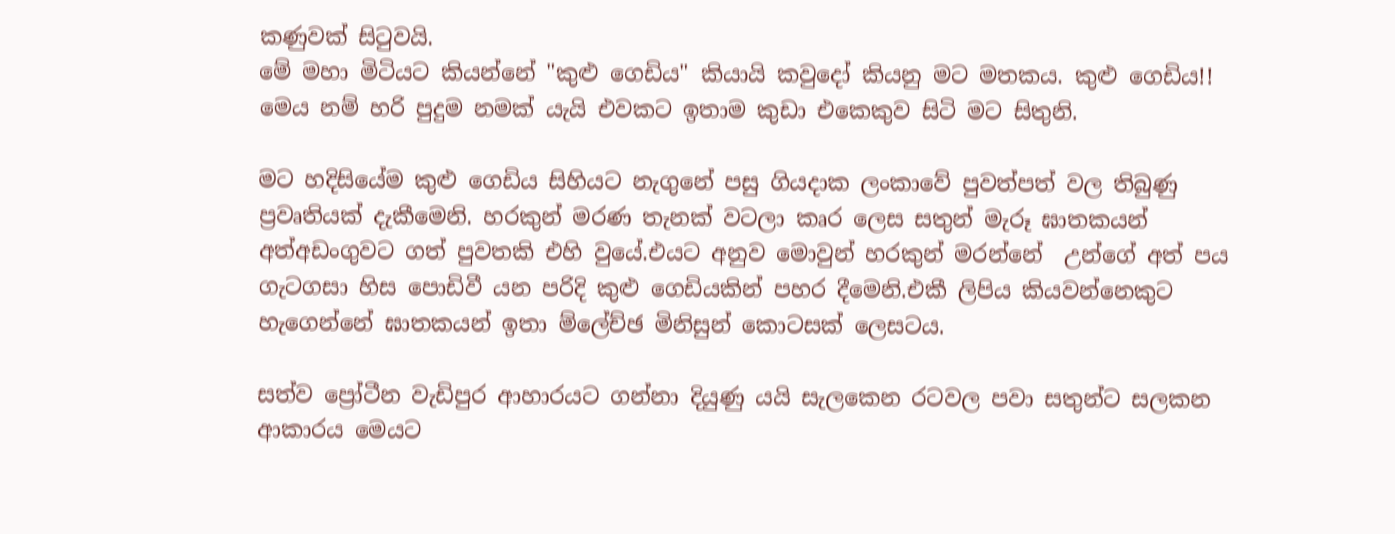කණුවක් සිටුවයි.
මේ මහා මිටියට කියන්නේ "කුළු ගෙඩිය" කියායි කවුදෝ කියනු මට මතකය. කුළු ගෙඩිය!! මෙය නම් හරි පුදුම නමක් යැයි එවකට ඉතාම කුඩා එකෙකුව සිටි මට සිතුනි.

මට හදිසියේම කුළු ගෙඩිය සිහියට නැගුනේ පසු ගියදාක ලංකාවේ පුවත්පත් වල තිබුණු ප්‍රවෘතියක් දැකීමෙනි. හරකුන් මරණ තැනක් වටලා කෘර ලෙස සතුන් මැරූ ඝාතකයන් අත්අඩංගුවට ගත් පුවතකි එහි වුයේ.එයට අනුව මොවුන් හරකුන් මරන්නේ  උන්ගේ අත් පය ගැටගසා හිස පොඩිවී යන පරිදි කුළු ගෙඩියකින් පහර දීමෙනි.එකී ලිපිය කියවන්නෙකුට හැගෙන්නේ ඝාතකයන් ඉතා ම්ලේච්ඡ මිනිසුන් කොටසක් ලෙසටය.

සත්ව ප්‍රෝටීන වැඩිපුර ආහාරයට ගන්නා දියුණු යයි සැලකෙන රටවල පවා සතුන්ට සලකන ආකාරය මෙයට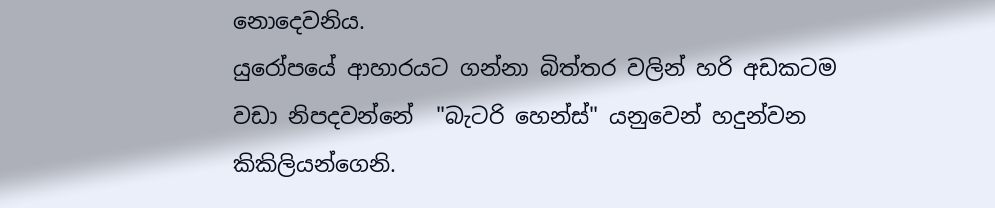නොදෙවනිය.
යුරෝපයේ ආහාරයට ගන්නා බිත්තර වලින් හරි අඩකටම වඩා නිපදවන්නේ  "බැටරි හෙන්ස්" යනුවෙන් හදුන්වන  කිකිලියන්ගෙනි.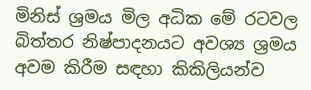මිනිස් ශ්‍රමය මිල අධික මේ රටවල බිත්තර නිෂ්පාදනයට අවශ්‍ය ශ්‍රමය අවම කිරීම සඳහා කිකිලියන්ව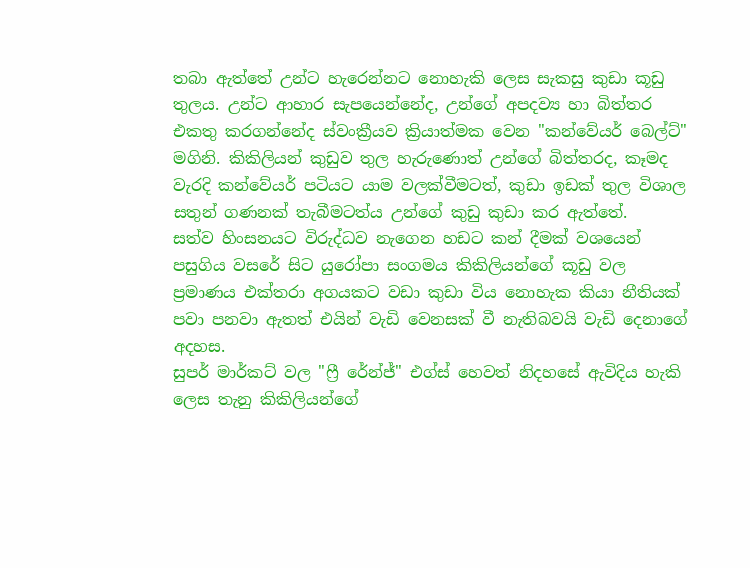තබා ඇත්තේ උන්ට හැරෙන්නට නොහැකි ලෙස සැකසු කුඩා කූඩු තුලය. උන්ට ආහාර සැපයෙන්නේද, උන්ගේ අපදව්‍ය හා බිත්තර එකතු කරගන්නේද ස්වංක්‍රීයව ක්‍රියාත්මක වෙන "කන්වේයර් බෙල්ට්" මගිනි. කිකිලියන් කුඩුව තුල හැරුණොත් උන්ගේ බිත්තරද, කෑමද වැරදි කන්වේයර් පටියට යාම වලක්වීමටත්, කුඩා ඉඩක් තුල විශාල සතුන් ගණනක් තැබීමටත්ය උන්ගේ කුඩු කුඩා කර ඇත්තේ.
සත්ව හිංසනයට විරුද්ධව නැගෙන හඩට කන් දීමක් වශයෙන් පසුගිය වසරේ සිට යුරෝපා සංගමය කිකිලියන්ගේ කූඩු වල ප්‍රමාණය එක්තරා අගයකට වඩා කුඩා විය නොහැක කියා නීතියක් පවා පනවා ඇතත් එයින් වැඩි වෙනසක් වී නැතිබවයි වැඩි දෙනාගේ අදහස.
සුපර් මාර්කට් වල "ෆ්‍රී රේන්ජ්" එග්ස් හෙවත් නිදහසේ ඇවිදිය හැකි ලෙස තැනු කිකිලියන්ගේ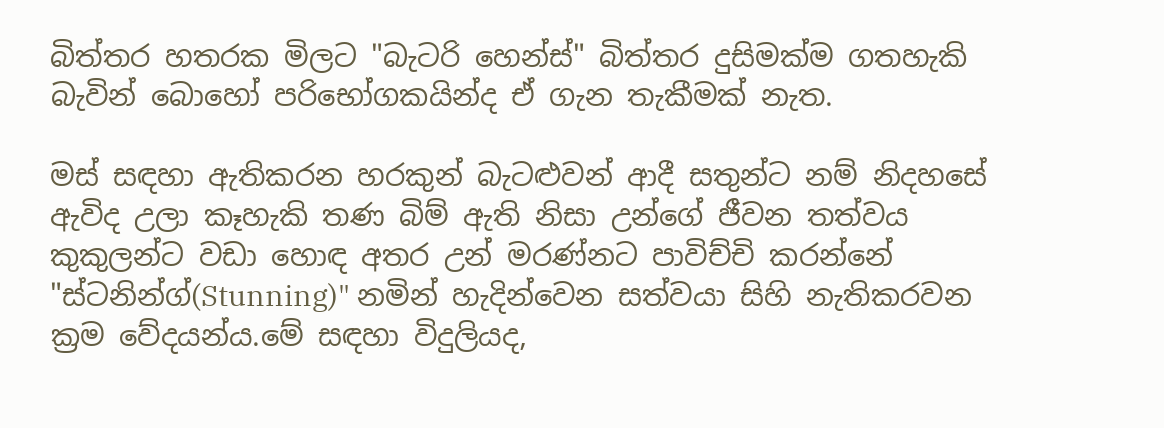බිත්තර හතරක මිලට "බැටරි හෙන්ස්" බිත්තර දුසිමක්ම ගතහැකි බැවින් බොහෝ පරිභෝගකයින්ද ඒ ගැන තැකීමක් නැත.

මස් සඳහා ඇතිකරන හරකුන් බැටළුවන් ආදී සතුන්ට නම් නිදහසේ ඇවිද උලා කෑහැකි තණ බිම් ඇති නිසා උන්ගේ ජීවන තත්වය කුකුලන්ට වඩා හොඳ අතර උන් මරණ්නට පාවිච්චි කරන්නේ "ස්ටනින්ග්(Stunning)" නමින් හැදින්වෙන සත්වයා සිහි නැතිකරවන ක්‍රම වේදයන්ය.මේ සඳහා විදුලියද,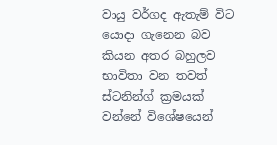වායු වර්ගද ඇතැම් විට යොදා ගැනෙන බව කියන අතර බහුලව භාවිතා වන තවත් ස්ටනින්ග් ක්‍රමයක් වන්නේ විශේෂයෙන්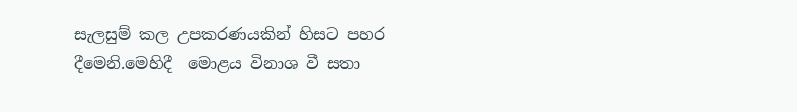සැලසුම් කල උපකරණයකින් හිසට පහර දීමෙනි.මෙහිදී  මොළය විනාශ වී සතා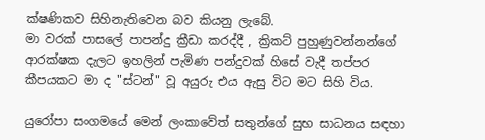ක්ෂණිකව සිහිනැතිවෙන බව කියනු ලැබේ.
මා වරක් පාසලේ පාපන්දු ක්‍රීඩා කරද්දී , ක්‍රිකට් පුහුණුවන්නන්ගේ ආරක්ෂක දැලට ඉහලින් පැමිණ පන්දුවක් හිසේ වැදී තප්පර කීපයකට මා ද "ස්ටන්" වූ අයුරු එය ඇසු විට මට සිහි විය.

යුරෝපා සංගමයේ මෙන් ලංකාවේත් සතුන්ගේ සුභ සාධනය සඳහා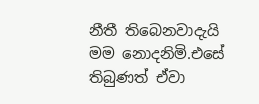නීතී තිබෙනවාදැයි මම නොදනිමි.එසේ තිබුණත් ඒවා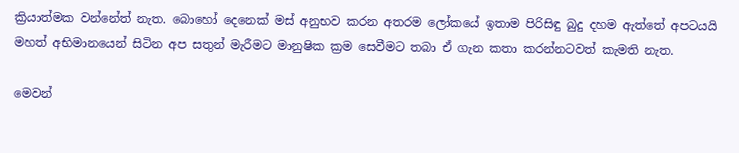ක්‍රියාත්මක වන්නේත් නැත. බොහෝ දෙනෙක් මස් අනුභව කරන අතරම ලෝකයේ ඉතාම පිරිසිඳු බුදු දහම ඇත්තේ අපටයයි මහත් අභිමානයෙන් සිටින අප සතුන් මැරීමට මානුෂික ක්‍රම සෙවීමට තබා ඒ ගැන කතා කරන්නටවත් කැමති නැත.

මෙවන්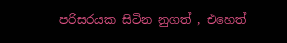පරිසරයක සිටින නුගත් , එහෙත්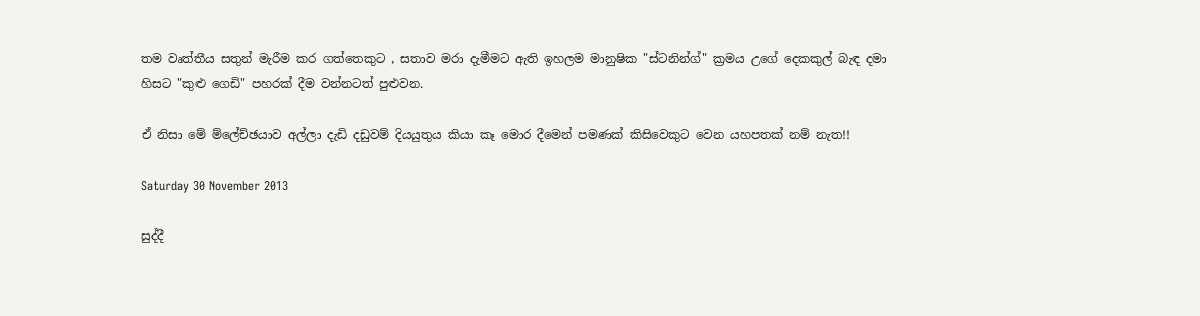තම වෘත්තීය සතුන් මැරීම කර ගත්තෙකුට , සතාව මරා දැමීමට ඇති ඉහලම මානුෂික "ස්ටනින්ග්" ක්‍රමය උගේ දෙකකුල් බැඳ දමා හිසට "කුළු ගෙඩි" පහරක් දීම වන්නටත් පුළුවන.

ඒ නිසා මේ ම්ලේච්ඡයාව අල්ලා දැඩි දඩුවම් දියයුතුය කියා කෑ මොර දීමෙන් පමණක් කිසිවෙකුට වෙන යහපතක් නම් නැත!!

Saturday 30 November 2013

සුද්දී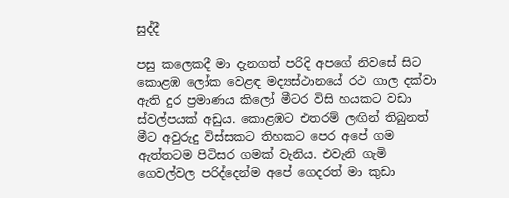සුද්දී

පසු කලෙකදී මා දැනගත් පරිදි අපගේ නිවසේ සිට කොළඹ ලෝක වෙළඳ මද්‍යස්ථානයේ රථ ගාල දක්වා ඇති දුර ප්‍රමාණය කිලෝ මීටර විසි හයකට වඩා ස්වල්පයක් අඩුය. කොළඹට එතරම් ලඟින් තිබුනත් මීට අවුරුදු විස්සකට තිහකට පෙර අපේ ගම ඇත්තටම පිටිසර ගමක් වැනිය. එවැනි ගැමි ගෙවල්වල පරිද්දෙන්ම අපේ ගෙදරත් මා කුඩා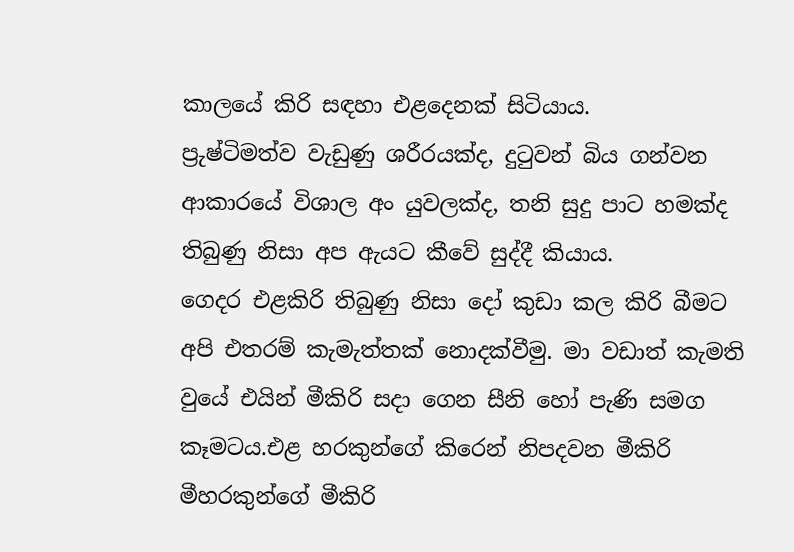කාලයේ කිරි සඳහා එළදෙනක් සිටියාය.
ප්‍රුෂ්ටිමත්ව වැඩුණු ශරීරයක්ද, දුටුවන් බිය ගන්වන ආකාරයේ විශාල අං යුවලක්ද, තනි සුදු පාට හමක්ද තිබුණු නිසා අප ඇයට කීවේ සුද්දී කියාය.
ගෙදර එළකිරි තිබුණු නිසා දෝ කුඩා කල කිරි බීමට අපි එතරම් කැමැත්තක් නොදක්වීමු. මා වඩාත් කැමති වුයේ එයින් මීකිරි සදා ගෙන සීනි හෝ පැණි සමග කෑමටය.එළ හරකුන්ගේ කිරෙන් නිපදවන මීකිරි මීහරකුන්ගේ මීකිරි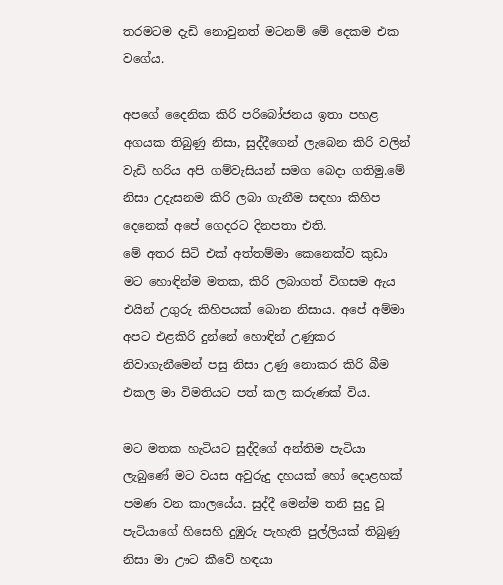තරමටම දැඩි නොවුනත් මටනම් මේ දෙකම එක වගේය.

අපගේ දෛනික කිරි පරිබෝජනය ඉතා පහළ අගයක තිබුණු නිසා, සුද්දීගෙන් ලැබෙන කිරි වලින් වැඩි හරිය අපි ගම්වැසියන් සමග බෙදා ගතිමු.මේ නිසා උදැසනම කිරි ලබා ගැනීම සඳහා කිහිප දෙනෙක් අපේ ගෙදරට දිනපතා එති.
මේ අතර සිටි එක් අත්තම්මා කෙනෙක්ව කුඩා මට හොඳින්ම මතක, කිරි ලබාගත් විගසම ඇය එයින් උගුරු කිහිපයක් බොන නිසාය. අපේ අම්මා අපට එළකිරි දුන්නේ හොඳින් උණුකර නිවාගැනීමෙන් පසු නිසා උණු නොකර කිරි බීම එකල මා විමතියට පත් කල කරුණක් විය.

මට මතක හැටියට සුද්දිගේ අන්තිම පැටියා ලැබුණේ මට වයස අවුරුදු දහයක් හෝ දොළහක් පමණ වන කාලයේය. සුද්දී මෙන්ම තනි සුදු වූ පැටියාගේ හිසෙහි දුඹුරු පැහැති පුල්ලියක් තිබුණු නිසා මා ඌට කීවේ හඳයා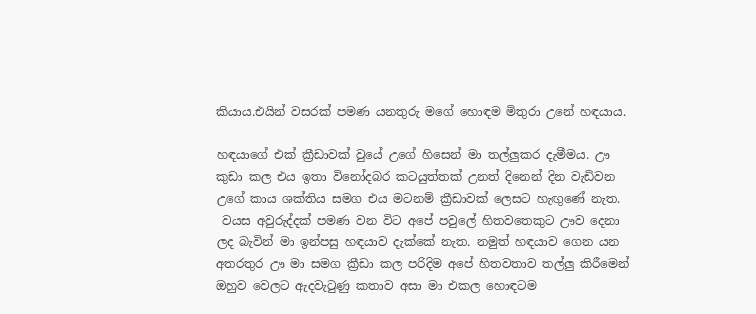කියාය.එයින් වසරක් පමණ යනතුරු මගේ හොඳම මිතුරා උනේ හඳයාය.

හඳයාගේ එක් ක්‍රීඩාවක් වුයේ උගේ හිසෙන් මා තල්ලුකර දැමීමය. ඌ කුඩා කල එය ඉතා විනෝදබර කටයුත්තක් උනත් දිනෙන් දින වැඩිවන උගේ කාය ශක්තිය සමග එය මටනම් ක්‍රීඩාවක් ලෙසට හැඟුණේ නැත.
 වයස අවුරුද්දක් පමණ වන විට අපේ පවුලේ හිතවතෙකුට ඌව දෙනා ලද බැවින් මා ඉන්පසු හඳයාව දැක්කේ නැත. නමුත් හඳයාව ගෙන යන අතරතුර ඌ මා සමග ක්‍රීඩා කල පරිදිම අපේ හිතවතාව තල්ලු කිරීමෙන් ඔහුව වෙලට ඇදවැටුණු කතාව අසා මා එකල හොඳටම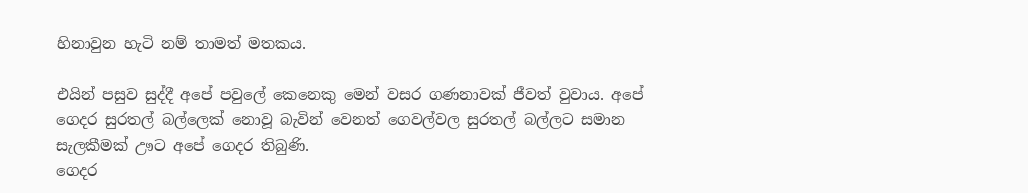හිනාවුන හැටි නම් තාමත් මතකය.

එයින් පසුව සුද්දී අපේ පවුලේ කෙනෙකු මෙන් වසර ගණනාවක් ජීවත් වුවාය. අපේ ගෙදර සුරතල් බල්ලෙක් නොවූ බැවින් වෙනත් ගෙවල්වල සුරතල් බල්ලට සමාන සැලකීමක් ඌට අපේ ගෙදර තිබුණි.
ගෙදර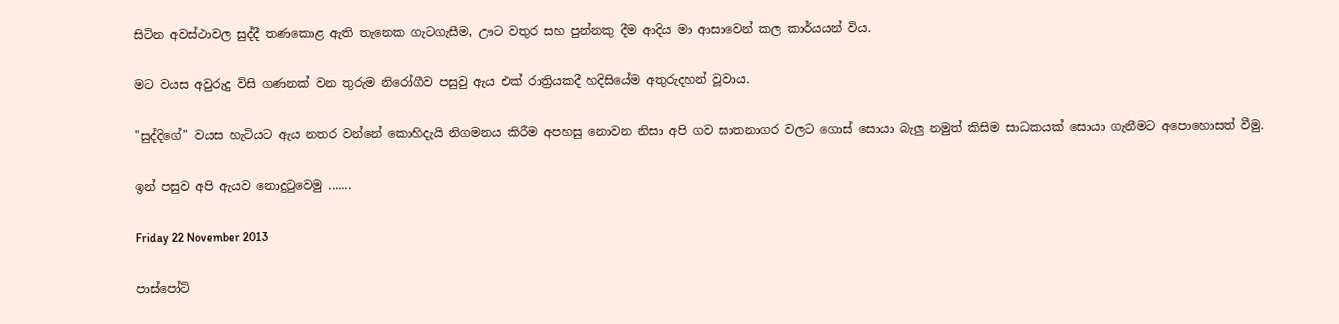සිටින අවස්ථාවල සුද්දී තණකොළ ඇති තැනෙක ගැටගැසීම, ඌට වතුර සහ පුන්නකු දීම ආදිය මා ආසාවෙන් කල කාර්යයන් විය.

මට වයස අවුරුදු විසි ගණනක් වන තුරුම නිරෝගීව පසුවු ඇය එක් රාත්‍රියකදී හදිසියේම අතුරුදහන් වූවාය.

"සුද්දිගේ" වයස හැටියට ඇය නතර වන්නේ කොහිදැයි නිගමනය කිරීම අපහසු නොවන නිසා අපි ගව ඝාතනාගර වලට ගොස් සොයා බැලු නමුත් කිසිම සාධකයක් සොයා ගැනීමට අපොහොසත් වීමු.

ඉන් පසුව අපි ඇයව නොදුටුවෙමු .......

Friday 22 November 2013

පාස්පෝට්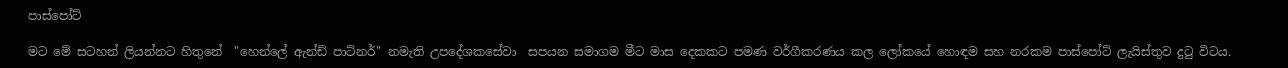පාස්පෝට්

මට මේ සටහන් ලියන්නට හිතුනේ  "හෙන්ලේ ඇන්ඩ් පාට්නර්" නමැති උපදේශකසේවා  සපයන සමාගම මීට මාස දෙකකට පමණ වර්ගීකරණය කල ලෝකයේ හොඳම සහ නරකම පාස්පෝට් ලැයිස්තුව දුටු විටය.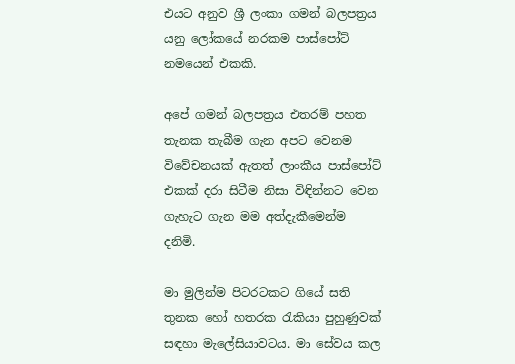එයට අනුව ශ්‍රී ලංකා ගමන් බලපත්‍රය යනු ලෝකයේ නරකම පාස්පෝට් නමයෙන් එකකි.

අපේ ගමන් බලපත්‍රය එතරම් පහත තැනක තැබීම ගැන අපට වෙනම විවේචනයක් ඇතත් ලාංකීය පාස්පෝට් එකක් දරා සිටීම නිසා විඳින්නට වෙන ගැහැට ගැන මම අත්දැකීමෙන්ම දනිමි.

මා මුලින්ම පිටරටකට ගියේ සති තුනක හෝ හතරක රැකියා පුහුණුවක් සඳහා මැලේසියාවටය. මා සේවය කල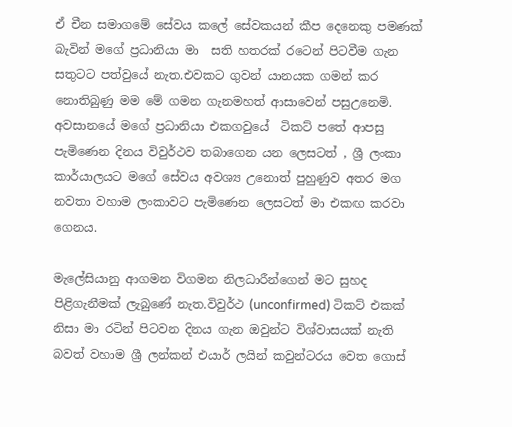ඒ චීන සමාගමේ සේවය කලේ සේවකයන් කීප දෙනෙකු පමණක් බැවින් මගේ ප්‍රධානියා මා  සති හතරක් රටෙන් පිටවීම ගැන සතුටට පත්වුයේ නැත.එවකට ගුවන් යානයක ගමන් කර නොතිබුණු මම මේ ගමන ගැනමහත් ආසාවෙන් පසුඋනෙමි.
අවසානයේ මගේ ප්‍රධානියා එකගවුයේ  ටිකට් පතේ ආපසු පැමිණෙන දිනය විවුර්ථව තබාගෙන යන ලෙසටත් , ශ්‍රී ලංකා කාර්යාලයට මගේ සේවය අවශ්‍ය උනොත් පුහුණුව අතර මග නවතා වහාම ලංකාවට පැමිණෙන ලෙසටත් මා එකඟ කරවා ගෙනය.

මැලේසියානු ආගමන විගමන නිලධාරීන්ගෙන් මට සුහද පිළිගැනීමක් ලැබුණේ නැත.විවුර්ථ (unconfirmed) ටිකට් එකක් නිසා මා රටින් පිටවන දිනය ගැන ඔවුන්ට විශ්වාසයක් නැති බවත් වහාම ශ්‍රී ලන්කන් එයාර් ලයින් කවුන්ටරය වෙත ගොස්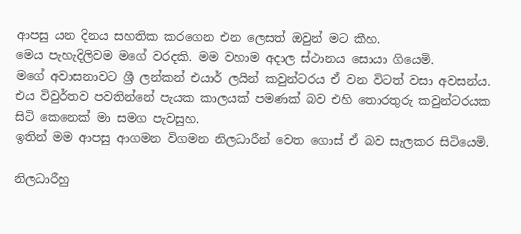ආපසු යන දිනය සහතික කරගෙන එන ලෙසත් ඔවුන් මට කීහ.
මෙය පැහැදිලිවම මගේ වරදකි. මම වහාම අදාල ස්ථානය සොයා ගියෙමි.
මගේ අවාසනාවට ශ්‍රී ලන්කන් එයාර් ලයින් කවුන්ටරය ඒ වන විටත් වසා අවසන්ය. එය විවුර්තව පවතින්නේ පැයක කාලයක් පමණක් බව එහි තොරතුරු කවුන්ටරයක සිටි කෙනෙක් මා සමග පැවසුහ.
ඉතින් මම ආපසු ආගමන විගමන නිලධාරීන් වෙත ගොස් ඒ බව සැලකර සිටියෙමි.

නිලධාරීහු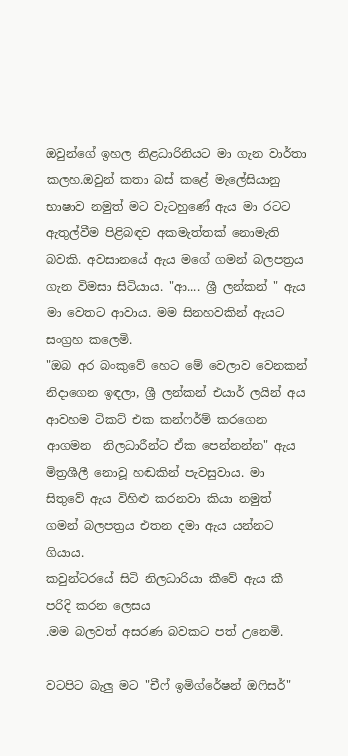ඔවුන්ගේ ඉහල නිළධාරිනියට මා ගැන වාර්තා කලහ.ඔවුන් කතා බස් කළේ මැලේසියානු  භාෂාව නමුත් මට වැටහුණේ ඇය මා රටට ඇතුල්වීම පිළිබඳව අකමැත්තක් නොමැති බවකි. අවසානයේ ඇය මගේ ගමන් බලපත්‍රය ගැන විමසා සිටියාය. "ආ.... ශ්‍රී ලන්කන් " ඇය මා වෙතට ආවාය. මම සිනහවකින් ඇයට සංග්‍රහ කලෙමි.
"ඔබ අර බංකුවේ හෙට මේ වෙලාව වෙනකන් නිදාගෙන ඉඳලා, ශ්‍රී ලන්කන් එයාර් ලයින් අය ආවහම ටිකට් එක කන්ෆර්ම් කරගෙන ආගමන  නිලධාරීන්ට ඒක පෙන්නන්න" ඇය මිත්‍රශීලී නොවූ හඬකින් පැවසුවාය. මා සිතුවේ ඇය විහිළු කරනවා කියා නමුත් ගමන් බලපත්‍රය එතන දමා ඇය යන්නට ගියාය.
කවුන්ටරයේ සිටි නිලධාරියා කීවේ ඇය කී පරිදි කරන ලෙසය
.මම බලවත් අසරණ බවකට පත් උනෙමි.

වටපිට බැලු මට "චීෆ් ඉමිග්රේෂන් ඔෆිසර්"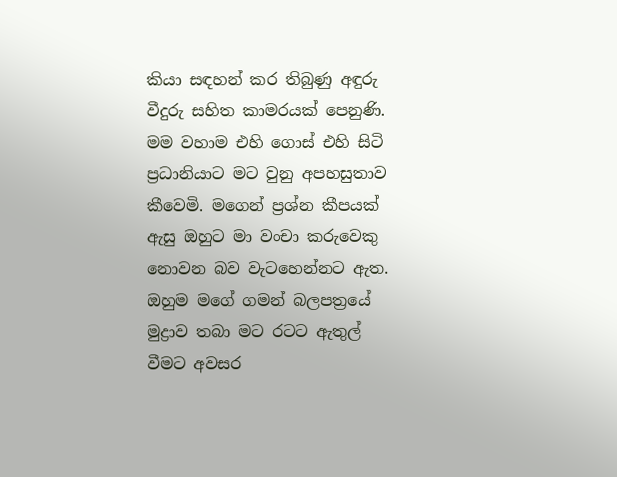කියා සඳහන් කර තිබුණු අඳුරු වීදුරු සහිත කාමරයක් පෙනුණි. මම වහාම එහි ගොස් එහි සිටි ප්‍රධානියාට මට වුනු අපහසුතාව කීවෙමි. මගෙන් ප්‍රශ්න කීපයක් ඇසු ඔහුට මා වංචා කරුවෙකු නොවන බව වැටහෙන්නට ඇත. ඔහුම මගේ ගමන් බලපත්‍රයේ මුද්‍රාව තබා මට රටට ඇතුල් වීමට අවසර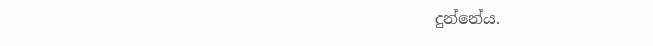දුන්නේය.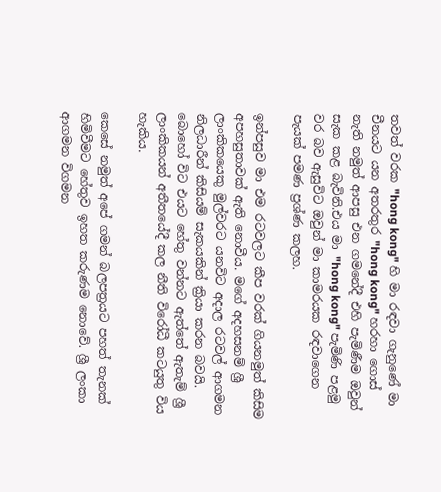තවත් වරක "hong kong" හි මා රඳවා ගැනුණේ මා චීනයට යන අතරතුර "hong kong" හරහා ගොස් නැති නමුත් ආපසු එන ගමනේදී එහි පැමිණීම ඔවුන් සැක කළ බැවිනි.එය මා "hong kong" පැමිණි පළමු වර බව ඇසුවිට ඔවුන් මා කාමරයක රඳවාගෙන පැයක් පමණ ප්‍රශ්ණ කලහ.

ඉන්පසුව මා එම රටවලට කීප වරක් ගියනමුත් කිසිම අපහසුතාවක් ඇති නොවීය. මගේ අදහසනම් ශ්‍රී ලාංකිකයෙකු මුල්වරට යනවිට අදාල රටවල් ආගමන නිලධාරීන් කිසියම් සැකයකින් ක්‍රියා කරන බවයි.
බොහෝ විට එයට හේතු වන්නට ඇත්තේ ඇතැම් ශ්‍රී ලාංකිකයන් අතීතයේදී කල නීති විරෝධී කටයුතු විය හැකිය.

කෙසේ නමුත් අපේ ගමන් බලපත්‍රයට පහත් තැනක් හිමිවීමට හේතුව ඉහත කරුණම නොවේ. ශ්‍රී ලංකා ආගමන විගමන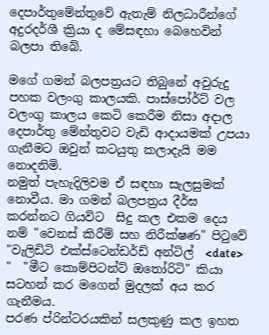දෙපාර්තුමේන්තුවේ ඇතැම් නිලධාරීන්ගේ අදුරදර්ශී ක්‍රියා ද මේසඳහා බෙහෙවින් බලපා තිබේ.

මගේ ගමන් බලපත්‍රයට තිබුනේ අවුරුදු පහක වලංගු කාලයකි. පාස්පෝර්ට් වල වලංගු කාලය කෙටි කෙරීම නිසා අදාල දෙපාර්තු මේන්තුවට වැඩි ආදායමක් උපයා ගැනීමට ඔවුන් කටයුතු කලාදැයි මම නොදනිමි.
නමුත් පැහැදිලිවම ඒ සඳහා සැලසුමක් නොවීය. මා ගමන් බලපත්‍රය දීර්ඝ කරන්නට ගියවිට  සිදු කල එකම දෙය නම් "වෙනස් කිරීම් සහ නිරීක්ෂණ" පිටුවේ
"වැලිඩිටි එක්ස්ටෙන්ඩර්ඩ් අන්ටිල්  <date> "  "මීට කොම්පිටන්ට් ඔතෝරිටි" කියා  සටහන් කර මගෙන් මුදලක් අය කර ගැනීමය.
පරණ ප්රින්ටරයකින් සලකුණු කල ඉහත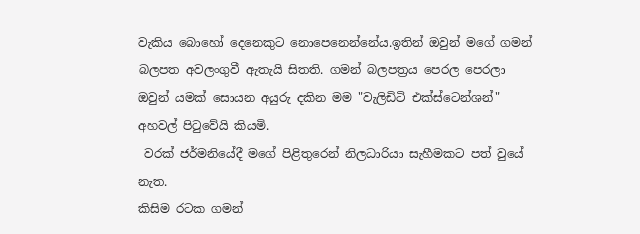වැකිය බොහෝ දෙනෙකුට නොපෙනෙන්නේය.ඉතින් ඔවුන් මගේ ගමන් බලපත අවලංගුවී ඇතැයි සිතති. ගමන් බලපත්‍රය පෙරල පෙරලා ඔවුන් යමක් සොයන අයුරු දකින මම "වැලිඩිටි එක්ස්ටෙන්ශන්" අහවල් පිටුවේයි කියමි.
 වරක් ජර්මනියේදී මගේ පිළිතුරෙන් නිලධාරියා සැහීමකට පත් වුයේ නැත.
කිසිම රටක ගමන්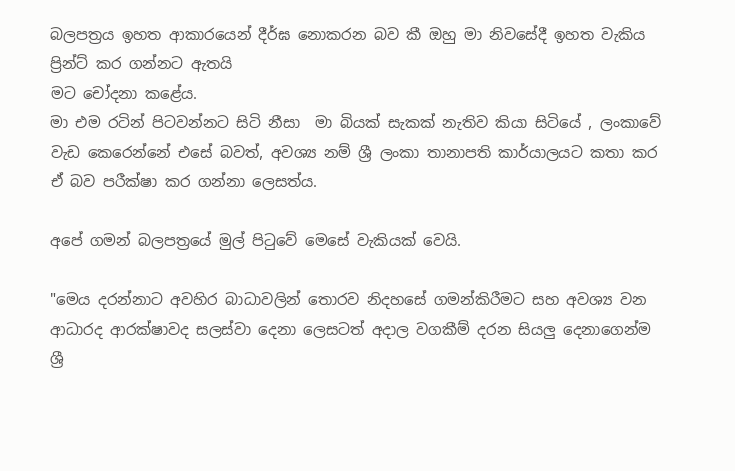බලපත්‍රය ඉහත ආකාරයෙන් දීර්ඝ නොකරන බව කී ඔහු මා නිවසේදී ඉහත වැකිය ප්‍රින්ට් කර ගන්නට ඇතයි
මට චෝදනා කළේය.
මා එම රටින් පිටවන්නට සිටි නීසා  මා බියක් සැකක් නැතිව කියා සිටියේ , ලංකාවේ වැඩ කෙරෙන්නේ එසේ බවත්, අවශ්‍ය නම් ශ්‍රී ලංකා තානාපති කාර්යාලයට කතා කර ඒ බව පරීක්ෂා කර ගන්නා ලෙසත්ය.

අපේ ගමන් බලපත්‍රයේ මුල් පිටුවේ මෙසේ වැකියක් වෙයි.

"මෙය දරන්නාට අවහිර බාධාවලින් තොරව නිදහසේ ගමන්කිරීමට සහ අවශ්‍ය වන ආධාරද ආරක්ෂාවද සලස්වා දෙනා ලෙසටත් අදාල වගකීම් දරන සියලු දෙනාගෙන්ම ශ්‍රී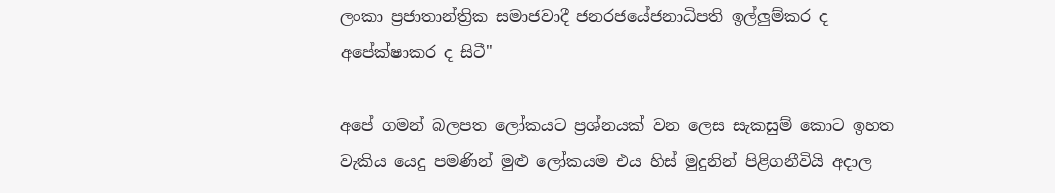ලංකා ප්‍රජාතාන්ත්‍රික සමාජවාදී ජනරජයේජනාධිපති ඉල්ලුම්කර ද අපේක්ෂාකර ද සිටී"

අපේ ගමන් බලපත ලෝකයට ප්‍රශ්නයක් වන ලෙස සැකසුම් කොට ඉහත වැකිය යෙදු පමණින් මුළු ලෝකයම එය හිස් මුදුනින් පිළිගනීවියි අදාල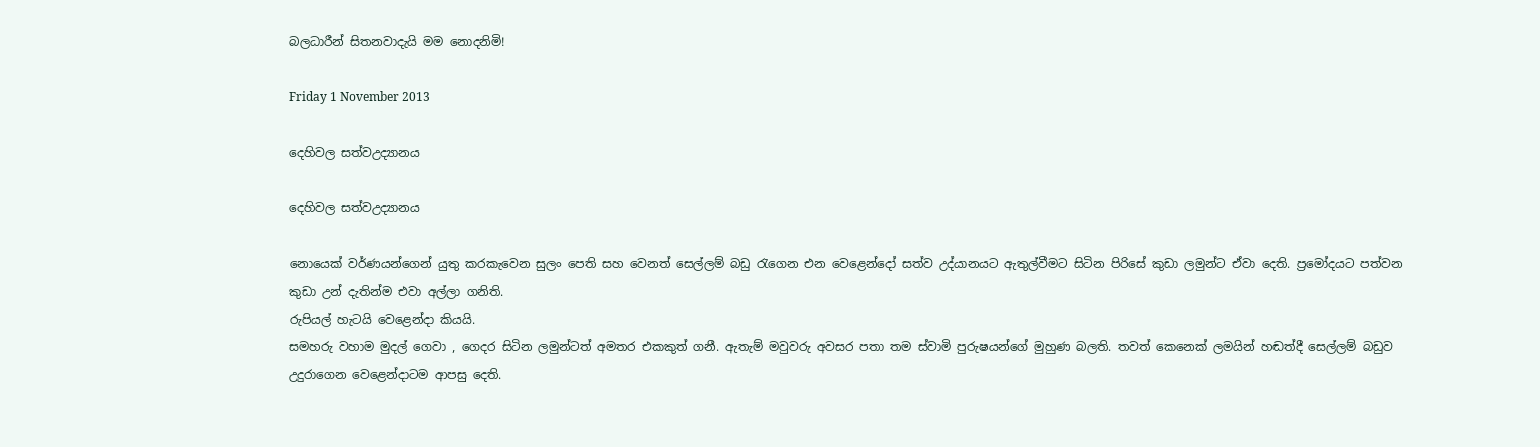බලධාරීන් සිතනවාදැයි මම නොදනිමි!

Friday 1 November 2013

දෙහිවල සත්වඋද්‍යානය

දෙහිවල සත්වඋද්‍යානය

නොයෙක් වර්ණයන්ගෙන් යුතු කරකැවෙන සුලං පෙති සහ වෙනත් සෙල්ලම් බඩු රැගෙන එන වෙළෙන්දෝ සත්ව උද්යානයට ඇතුල්වීමට සිටින පිරිසේ කුඩා ලමුන්ට ඒවා දෙති. ප්‍රමෝදයට පත්වන කුඩා උන් දැතින්ම එවා අල්ලා ගනිති.
රුපියල් හැටයි වෙළෙන්දා කියයි.
සමහරු වහාම මුදල් ගෙවා , ගෙදර සිටින ලමුන්ටත් අමතර එකකුත් ගනී. ඇතැම් මවුවරු අවසර පතා තම ස්වාමි පුරුෂයන්ගේ මුහුණ බලති. තවත් කෙනෙක් ලමයින් හඬත්දී සෙල්ලම් බඩුව උදුරාගෙන වෙළෙන්දාටම ආපසු දෙති.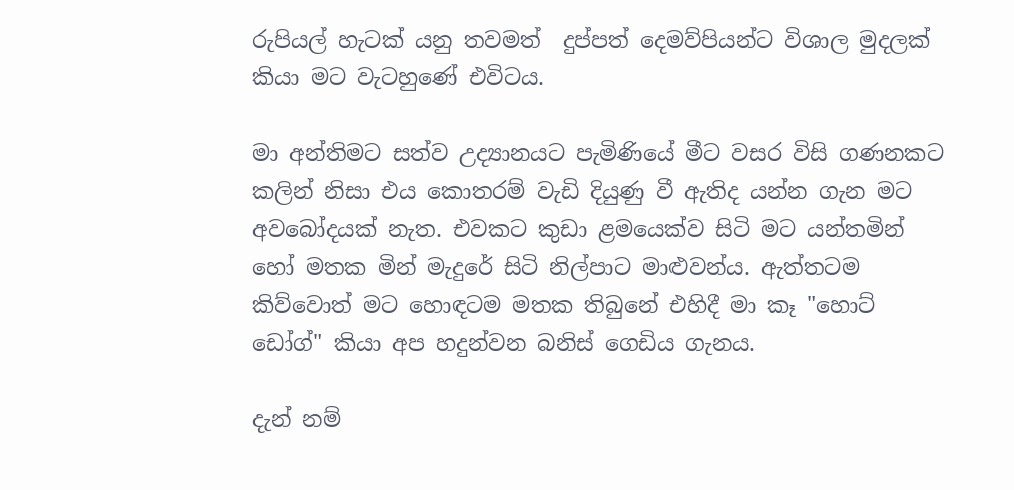රුපියල් හැටක් යනු තවමත්  දුප්පත් දෙමව්පියන්ට විශාල මුදලක් කියා මට වැටහුණේ එවිටය.

මා අන්තිමට සත්ව උද්‍යානයට පැමිණියේ මීට වසර විසි ගණනකට කලින් නිසා එය කොතරම් වැඩි දියුණු වී ඇතිද යන්න ගැන මට අවබෝදයක් නැත. එවකට කුඩා ළමයෙක්ව සිටි මට යන්තමින් හෝ මතක මින් මැදුරේ සිටි නිල්පාට මාළුවන්ය. ඇත්තටම කිව්වොත් මට හොඳටම මතක තිබුනේ එහිදී මා කෑ "හොට් ඩෝග්" කියා අප හදුන්වන බනිස් ගෙඩිය ගැනය.

දැන් නම්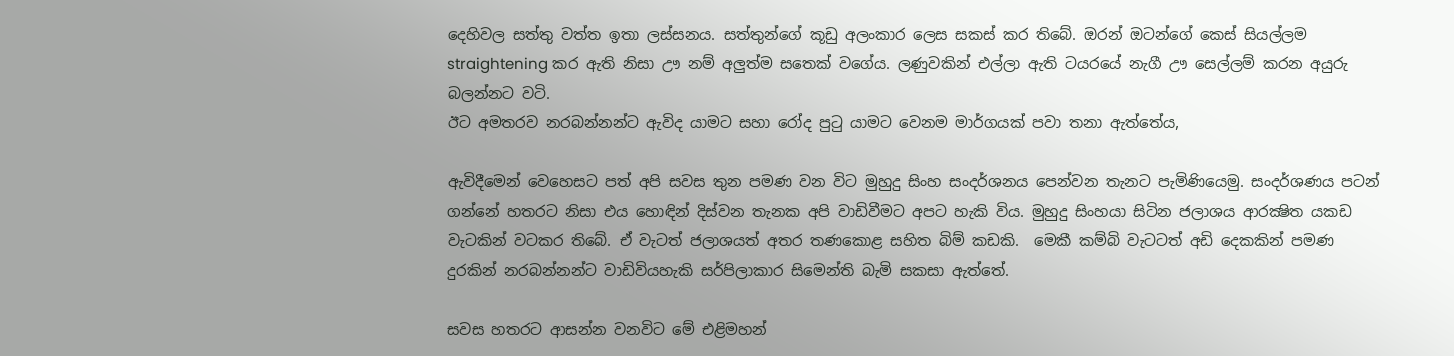දෙහිවල සත්තු වත්ත ඉතා ලස්සනය. සත්තුන්ගේ කූඩු අලංකාර ලෙස සකස් කර තිබේ. ඔරන් ඔටන්ගේ කෙස් සියල්ලම straightening කර ඇති නිසා ඌ නම් අලුත්ම සතෙක් වගේය. ලණුවකින් එල්ලා ඇති ටයරයේ නැගී ඌ සෙල්ලම් කරන අයුරු බලන්නට වටි.
ඊට අමතරව නරබන්නන්ට ඇවිද යාමට සහා රෝද පුටු යාමට වෙනම මාර්ගයක් පවා තනා ඇත්තේය,

ඇවිදීමෙන් වෙහෙසට පත් අපි සවස තුන පමණ වන විට මුහුදු සිංහ සංදර්ශනය පෙන්වන තැනට පැමිණියෙමු. සංදර්ශණය පටන් ගන්නේ හතරට නිසා එය හොඳින් දිස්වන තැනක අපි වාඩිවීමට අපට හැකි විය. මුහුදු සිංහයා සිටින ජලාශය ආරක්‍ෂිත යකඩ වැටකින් වටකර තිබේ. ඒ වැටත් ජලාශයත් අතර තණකොළ සහිත බිම් කඩකි.  මෙකී කම්බි වැටටත් අඩි දෙකකින් පමණ දුරකින් නරබන්නන්ට වාඩිවියහැකි සර්පිලාකාර සිමෙන්ති බැමි සකසා ඇත්තේ.

සවස හතරට ආසන්න වනවිට මේ එළිමහන්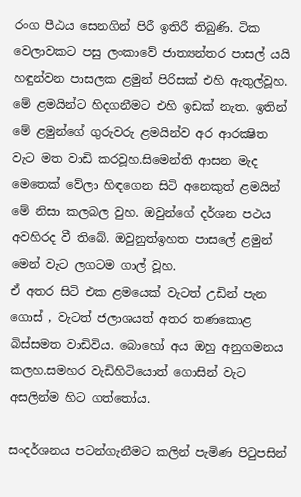රංග පීඨය සෙනගින් පිරී ඉතිරී තිබුණි. ටික වෙලාවකට පසු ලංකාවේ ජාත්‍යන්තර පාසල් යයි හඳුන්වන පාසලක ළමුන් පිරිසක් එහි ඇතුල්වූහ. මේ ළමයින්ට හිදගනීමට එහි ඉඩක් නැත. ඉතින් මේ ළමුන්ගේ ගුරුවරු ළමයින්ව අර ආරක්‍ෂිත වැට මත වාඩි කරවූහ.සිමෙන්ති ආසන මැද මෙතෙක් වේලා හිඳගෙන සිටි අනෙකුත් ළමයින් මේ නිසා කලබල වුහ. ඔවුන්ගේ දර්ශන පථය අවහිරද වී තිබේ. ඔවුනුත්ඉහත පාසලේ ළමුන් මෙන් වැට ලගටම ගාල් වූහ.
ඒ අතර සිටි එක ළමයෙක් වැටත් උඩින් පැන ගොස් , වැටත් ජලාශයත් අතර තණකොළ බිස්සමත වාඩිවිය. බොහෝ අය ඔහු අනුගමනය කලහ.සමහර වැඩිහිටියොත් ගොසින් වැට අසලින්ම හිට ගත්තෝය.

සංදර්ශනය පටන්ගැනීමට කලින් පැමිණ පිටුපසින්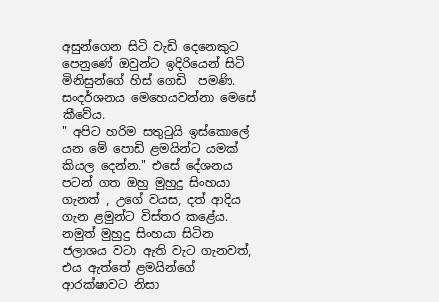අසුන්ගෙන සිටි වැඩි දෙනෙකුට පෙනුණේ ඔවුන්ට ඉදිරියෙන් සිටි මිනිසුන්ගේ හිස් ගෙඩි  පමණි. සංදර්ශනය මෙහෙයවන්නා මෙසේ කීවේය.
" අපිට හරිම සතුටුයි ඉස්කොලේ යන මේ පොඩි ළමයින්ට යමක් කියල දෙන්න." එසේ දේශනය පටන් ගත ඔහු මුහුදු සිංහයා ගැනත් , උගේ වයස, දත් ආදිය ගැන ළමුන්ට විස්තර කළේය. නමුත් මුහුදු සිංහයා සිටින ජලාශය වටා ඇති වැට ගැනවත්, එය ඇත්තේ ළමයින්ගේ ආරක්ෂාවට නිසා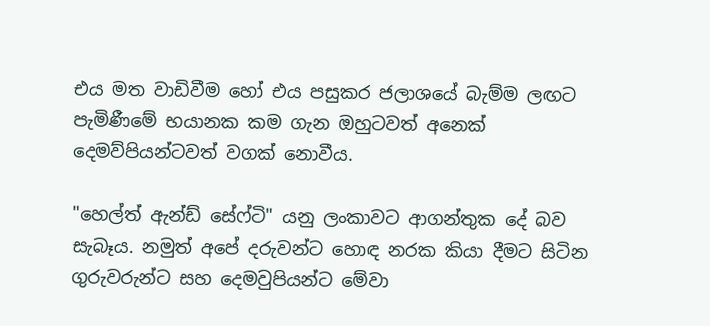එය මත වාඩිවීම හෝ එය පසුකර ජලාශයේ බැම්ම ලඟට පැමිණීමේ භයානක කම ගැන ඔහුටවත් අනෙක් දෙමව්පියන්ටවත් වගක් නොවීය.

"හෙල්ත් ඇන්ඩ් සේෆ්ටි" යනු ලංකාවට ආගන්තුක දේ බව සැබෑය. නමුත් අපේ දරුවන්ට හොඳ නරක කියා දීමට සිටින ගුරුවරුන්ට සහ දෙමවුපියන්ට මේවා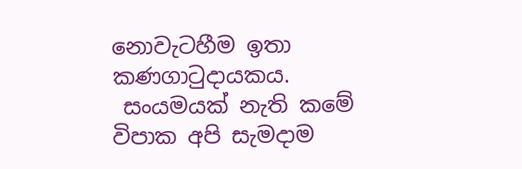නොවැටහීම ඉතා කණගාටුදායකය.
 සංයමයක් නැති කමේ විපාක අපි සැමදාම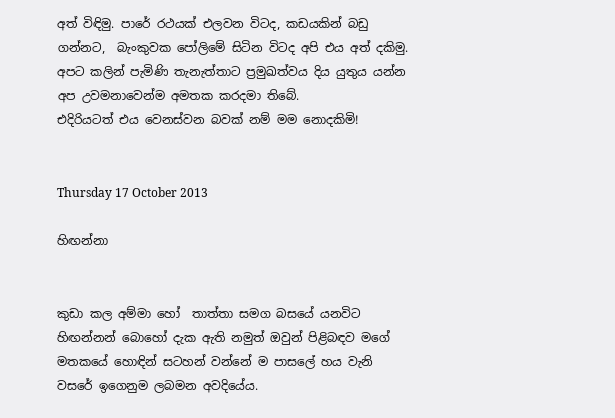අත් විඳිමු. පාරේ රථයක් එලවන විටද, කඩයකින් බඩු ගන්නට,  බැංකුවක පෝලිමේ සිටින විටද අපි එය අත් දකිමු. අපට කලින් පැමිණි තැනැත්තාට ප්‍රමුඛත්වය දිය යුතුය යන්න අප උවමනාවෙන්ම අමතක කරදමා තිබේ.
එදිරියටත් එය වෙනස්වන බවක් නම් මම නොදකිමි!


Thursday 17 October 2013

හිඟන්නා


කුඩා කල අම්මා හෝ  තාත්තා සමග බසයේ යනවිට හිඟන්නන් බොහෝ දැක ඇති නමුත් ඔවුන් පිළිබඳව මගේ මතකයේ හොඳින් සටහන් වන්නේ ම පාසලේ හය වැනි වසරේ ඉගෙනුම ලබමන අවදියේය.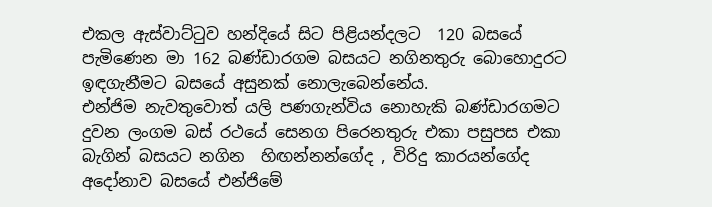එකල ඇස්වාට්ටුව හන්දියේ සිට පිළියන්දලට  120 බසයේ පැමිණෙන මා 162 බණ්ඩාරගම බසයට නගිනතුරු බොහොදුරට ඉඳගැනීමට බසයේ අසුනක් නොලැබෙන්නේය.
එන්ජිම නැවතුවොත් යලි පණගැන්විය නොහැකි බණ්ඩාරගමට දුවන ලංගම බස් රථයේ සෙනග පිරෙනතුරු එකා පසුපස එකා බැගින් බසයට නගින  හිඟන්නන්ගේද , විරිදු කාරයන්ගේද අදෝනාව බසයේ එන්ජිමේ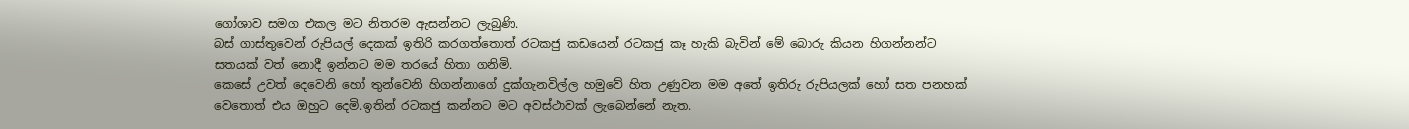ගෝශාව සමග එකල මට නිතරම ඇසන්නට ලැබුණි.
බස් ගාස්තුවෙන් රුපියල් දෙකක් ඉතිරි කරගත්තොත් රටකජු කඩයෙන් රටකජු කෑ හැකි බැවින් මේ බොරු කියන හිගන්නන්ට සතයක් වත් නොදී ඉන්නට මම තරයේ හිතා ගනිමි.
කෙසේ උවත් දෙවෙනි හෝ තුන්වෙනි හිගන්නාගේ දුක්ගැනවිල්ල හමුවේ හිත උණුවන මම අතේ ඉතිරු රුපියලක් හෝ සත පනහක් වෙතොත් එය ඔහුට දෙමි.ඉතින් රටකජු කන්නට මට අවස්ථාවක් ලැබෙන්නේ නැත.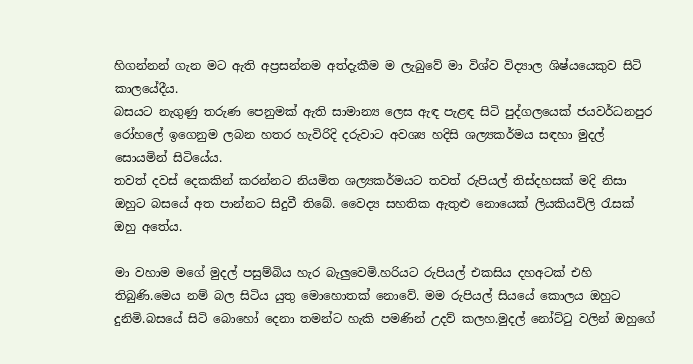හිගන්නන් ගැන මට ඇති අප්‍රසන්නම අත්දැකීම ම ලැබුවේ මා විශ්ව විද්‍යාල ශිෂ්යයෙකුව සිටි කාලයේදීය.
බසයට නැගුණු තරුණ පෙනුමක් ඇති සාමාන්‍ය ලෙස ඇඳ පැළඳ සිටි පුද්ගලයෙක් ජයවර්ධනපුර රෝහලේ ඉගෙනුම ලබන හතර හැවිරිදි දරුවාට අවශ්‍ය හදිසි ශල්‍යකර්මය සඳහා මුදල් සොයමින් සිටියේය.
තවත් දවස් දෙකකින් කරන්නට නියමිත ශල්‍යකර්මයට තවත් රුපියල් තිස්දහසක් මදි නිසා ඔහුට බසයේ අත පාන්නට සිදුවී තිබේ. වෛද්‍ය සහතික ඇතුළු නොයෙක් ලියකියවිලි රැසක් ඔහු අතේය.

මා වහාම මගේ මුදල් පසුම්බිය හැර බැලුවෙමි.හරියට රුපියල් එකසිය දහඅටක් එහි තිබුණි.මෙය නම් බල සිටිය යුතු මොහොතක් නොවේ. මම රුපියල් සියයේ කොලය ඔහුට දුනිමි.බසයේ සිටි බොහෝ දෙනා තමන්ට හැකි පමණින් උදව් කලහ.මුදල් නෝට්ටු වලින් ඔහුගේ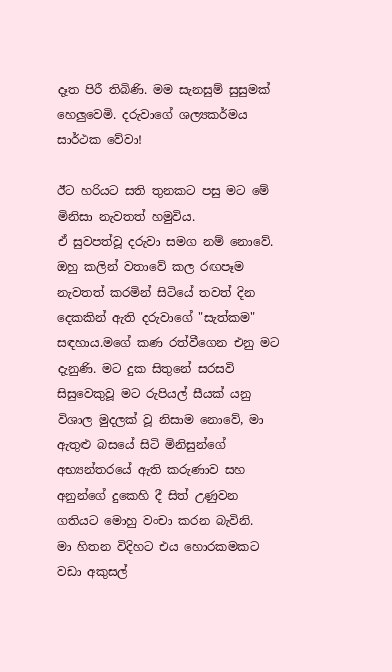දෑත පිරී තිබිණි. මම සැනසුම් සුසුමක් හෙලුවෙමි. දරුවාගේ ශල්‍යකර්මය සාර්ථක වේවා!

ඊට‍ හරියට සති තුනකට පසු මට මේ මිනිසා නැවතත් හමුවිය.
ඒ සුවපත්වූ දරුවා සමග නම් නොවේ. ඔහු කලින් වතාවේ කල රඟපෑම නැවතත් කරමින් සිටියේ තවත් දින දෙකකින් ඇති දරුවාගේ "සැත්කම" සඳහාය.මගේ කණ රත්වීගෙන එනු මට දැනුණි. මට දුක සිතුනේ සරසවි සිසුවෙකුවූ මට රුපියල් සීයක් යනු විශාල මුදලක් වූ නිසාම නොවේ, මා ඇතුළු බසයේ සිටි මිනිසුන්ගේ අභ්‍යන්තරයේ ඇති කරුණාව සහ අනුන්ගේ දුකෙහි දී සිත් උණුවන ගතියට මොහු වංචා කරන බැවිනි.
මා හිතන විදිහට එය හොරකමකට වඩා අකුසල්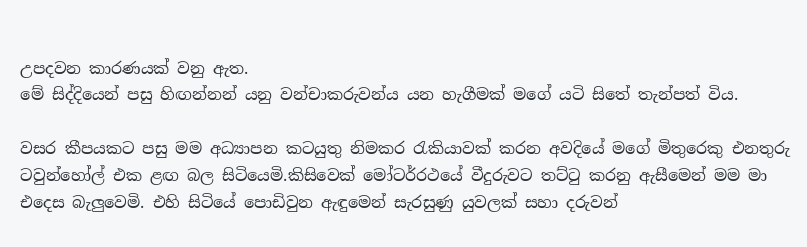උපදවන කාරණයක් වනු ඇත.
මේ සිද්දියෙන් පසු හිඟන්නන් යනු වන්චාකරුවන්ය යන හැගීමක් මගේ යටි සිතේ තැන්පත් විය.

වසර කීපයකට පසු මම අධ්‍යාපන කටයුතු නිමකර රැකියාවක් කරන අවදියේ මගේ මිතුරෙකු එනතුරු ටවුන්හෝල් එක ළඟ බල සිටියෙමි.කිසිවෙක් මෝටර්රථයේ වීදුරුවට තට්ටු කරනු ඇසීමෙන් මම මා එදෙස බැලුවෙමි. එහි සිටියේ පොඩිවුන ඇඳුමෙන් සැරසුණු යුවලක් සහා දරුවන්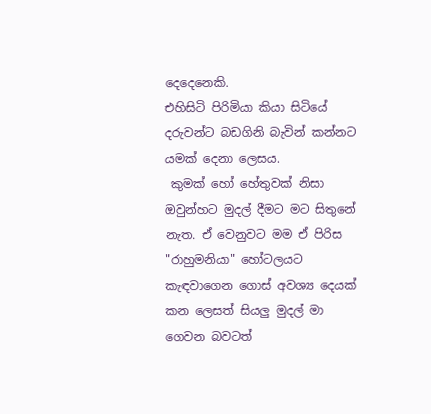දෙදෙනෙකි.
එහිසිටි පිරිමියා කියා සිටියේ දරුවන්ට බඩගිනි බැවින් කන්නට යමක් දෙනා ලෙසය.
 කුමක් හෝ හේතුවක් නිසා ඔවුන්හට මුදල් දීමට මට සිතුනේ නැත. ඒ වෙනුවට මම ඒ පිරිස "රාහුමනියා" හෝටලයට කැඳවාගෙන ගොස් අවශ්‍ය දෙයක් කන ලෙසත් සියලු මුදල් මා ගෙවන බවටත්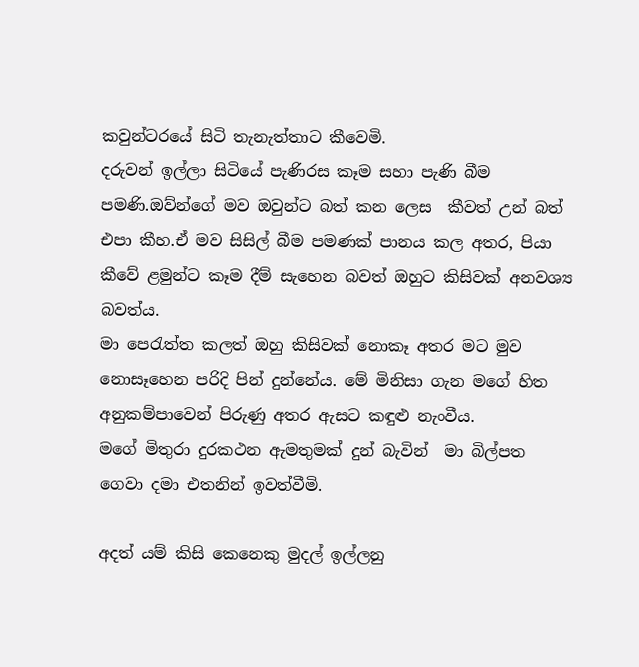කවුන්ටරයේ සිටි තැනැත්තාට කීවෙමි.
දරුවන් ඉල්ලා සිටියේ පැණිරස කෑම සහා පැණි බීම පමණි.ඔව්න්ගේ මව ඔවුන්ට බත් කන ලෙස  කීවත් උන් බත් එපා කීහ.ඒ මව සිසිල් බීම පමණක් පානය කල අතර, පියා කීවේ ළමුන්ට කෑම දීම් සැහෙන බවත් ඔහුට කිසිවක් අනවශ්‍ය බවත්ය.
මා පෙරැත්ත කලත් ඔහු කිසිවක් නොකෑ අතර මට මුව නොසෑහෙන පරිදි පින් දුන්නේය. මේ මිනිසා ගැන මගේ හිත අනුකම්පාවෙන් පිරුණු අතර ඇසට කඳුළු නැංවීය.
මගේ මිතුරා දුරකථන ඇමතුමක් දුන් බැවින්  මා බිල්පත ගෙවා දමා එතනින් ඉවත්වීමි.

අදත් යම් කිසි කෙනෙකු මුදල් ඉල්ලනු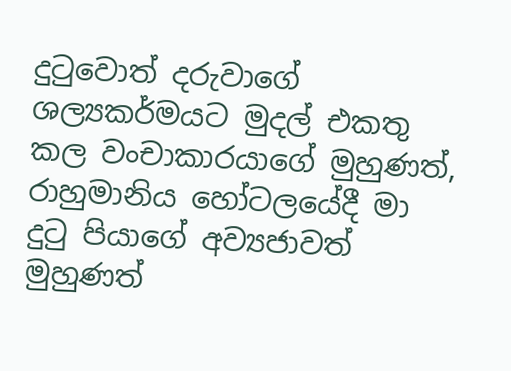දුටුවොත් දරුවාගේ ශල්‍යකර්මයට මුදල් එකතු කල වංචාකාරයාගේ මුහුණත්, රාහුමානිය හෝටලයේදී මා දුටු පියාගේ අව්‍යජාවත් මුහුණත්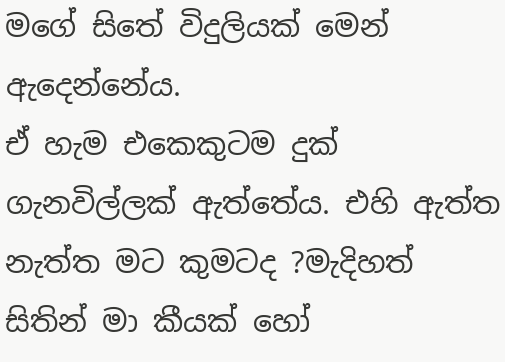මගේ සිතේ විදුලියක් මෙන් ඇදෙන්නේය.
ඒ හැම එකෙකුටම දුක් ගැනවිල්ලක් ඇත්තේය. එහි ඇත්ත නැත්ත මට කුමටද ?මැදිහත් සිතින් මා කීයක් හෝ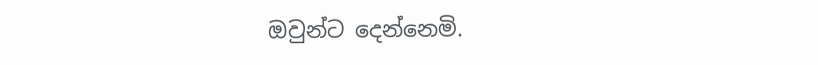ඔවුන්ට දෙන්නෙමි.